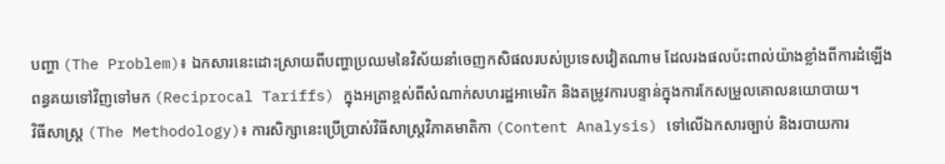បញ្ហា (The Problem)៖ ឯកសារនេះដោះស្រាយពីបញ្ហាប្រឈមនៃវិស័យនាំចេញកសិផលរបស់ប្រទេសវៀតណាម ដែលរងផលប៉ះពាល់យ៉ាងខ្លាំងពីការដំឡើងពន្ធគយទៅវិញទៅមក (Reciprocal Tariffs) ក្នុងអត្រាខ្ពស់ពីសំណាក់សហរដ្ឋអាមេរិក និងតម្រូវការបន្ទាន់ក្នុងការកែសម្រួលគោលនយោបាយ។
វិធីសាស្ត្រ (The Methodology)៖ ការសិក្សានេះប្រើប្រាស់វិធីសាស្ត្រវិភាគមាតិកា (Content Analysis) ទៅលើឯកសារច្បាប់ និងរបាយការ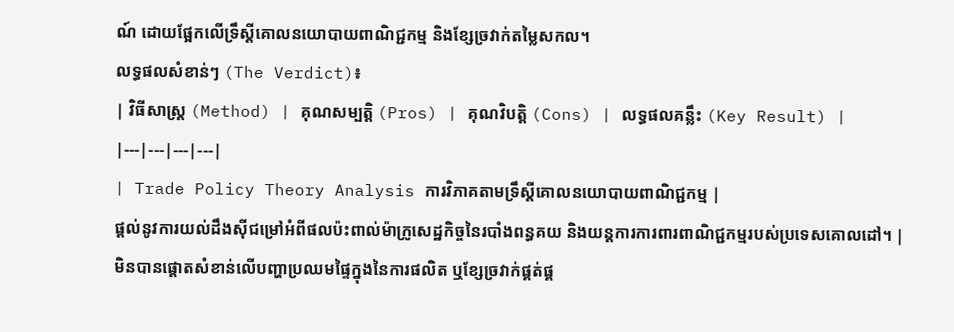ណ៍ ដោយផ្អែកលើទ្រឹស្តីគោលនយោបាយពាណិជ្ជកម្ម និងខ្សែច្រវាក់តម្លៃសកល។
លទ្ធផលសំខាន់ៗ (The Verdict)៖
| វិធីសាស្ត្រ (Method) | គុណសម្បត្តិ (Pros) | គុណវិបត្តិ (Cons) | លទ្ធផលគន្លឹះ (Key Result) |
|---|---|---|---|
| Trade Policy Theory Analysis ការវិភាគតាមទ្រឹស្តីគោលនយោបាយពាណិជ្ជកម្ម |
ផ្តល់នូវការយល់ដឹងស៊ីជម្រៅអំពីផលប៉ះពាល់ម៉ាក្រូសេដ្ឋកិច្ចនៃរបាំងពន្ធគយ និងយន្តការការពារពាណិជ្ជកម្មរបស់ប្រទេសគោលដៅ។ | មិនបានផ្តោតសំខាន់លើបញ្ហាប្រឈមផ្ទៃក្នុងនៃការផលិត ឬខ្សែច្រវាក់ផ្គត់ផ្គ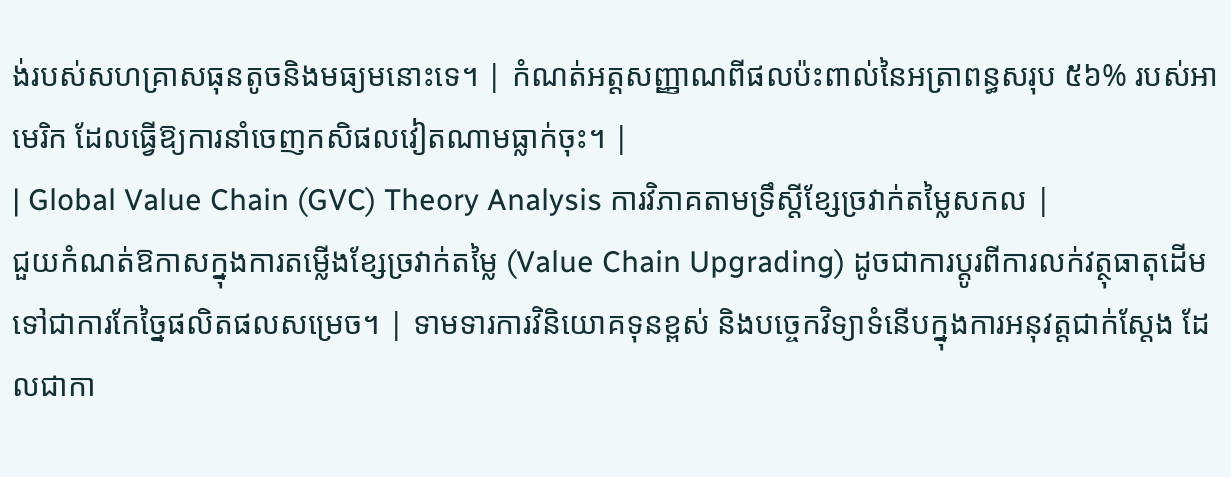ង់របស់សហគ្រាសធុនតូចនិងមធ្យមនោះទេ។ | កំណត់អត្តសញ្ញាណពីផលប៉ះពាល់នៃអត្រាពន្ធសរុប ៥៦% របស់អាមេរិក ដែលធ្វើឱ្យការនាំចេញកសិផលវៀតណាមធ្លាក់ចុះ។ |
| Global Value Chain (GVC) Theory Analysis ការវិភាគតាមទ្រឹស្តីខ្សែច្រវាក់តម្លៃសកល |
ជួយកំណត់ឱកាសក្នុងការតម្លើងខ្សែច្រវាក់តម្លៃ (Value Chain Upgrading) ដូចជាការប្តូរពីការលក់វត្ថុធាតុដើមទៅជាការកែច្នៃផលិតផលសម្រេច។ | ទាមទារការវិនិយោគទុនខ្ពស់ និងបច្ចេកវិទ្យាទំនើបក្នុងការអនុវត្តជាក់ស្តែង ដែលជាកា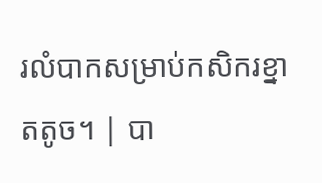រលំបាកសម្រាប់កសិករខ្នាតតូច។ | បា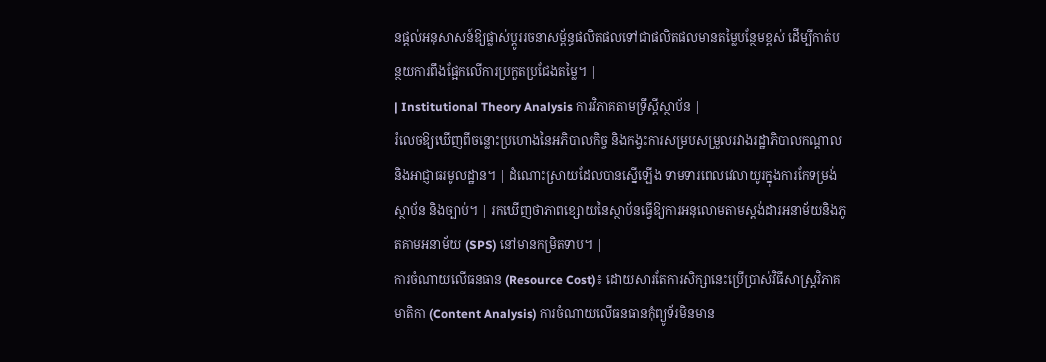នផ្តល់អនុសាសន៍ឱ្យផ្លាស់ប្តូររចនាសម្ព័ន្ធផលិតផលទៅជាផលិតផលមានតម្លៃបន្ថែមខ្ពស់ ដើម្បីកាត់បន្ថយការពឹងផ្អែកលើការប្រកួតប្រជែងតម្លៃ។ |
| Institutional Theory Analysis ការវិភាគតាមទ្រឹស្តីស្ថាប័ន |
រំលេចឱ្យឃើញពីចន្លោះប្រហោងនៃអភិបាលកិច្ច និងកង្វះការសម្របសម្រួលរវាងរដ្ឋាភិបាលកណ្តាល និងអាជ្ញាធរមូលដ្ឋាន។ | ដំណោះស្រាយដែលបានស្នើឡើង ទាមទារពេលវេលាយូរក្នុងការកែទម្រង់ស្ថាប័ន និងច្បាប់។ | រកឃើញថាភាពខ្សោយនៃស្ថាប័នធ្វើឱ្យការអនុលោមតាមស្តង់ដារអនាម័យនិងភូតគាមអនាម័យ (SPS) នៅមានកម្រិតទាប។ |
ការចំណាយលើធនធាន (Resource Cost)៖ ដោយសារតែការសិក្សានេះប្រើប្រាស់វិធីសាស្ត្រវិភាគមាតិកា (Content Analysis) ការចំណាយលើធនធានកុំព្យូទ័រមិនមាន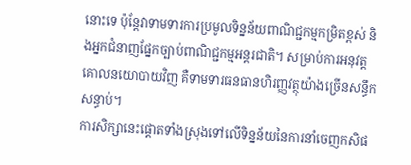នោះទេ ប៉ុន្តែវាទាមទារការប្រមូលទិន្នន័យពាណិជ្ជកម្មកម្រិតខ្ពស់ និងអ្នកជំនាញផ្នែកច្បាប់ពាណិជ្ជកម្មអន្តរជាតិ។ សម្រាប់ការអនុវត្តគោលនយោបាយវិញ គឺទាមទារធនធានហិរញ្ញវត្ថុយ៉ាងច្រើនសន្ធឹកសន្ធាប់។
ការសិក្សានេះផ្តោតទាំងស្រុងទៅលើទិន្នន័យនៃការនាំចេញកសិផ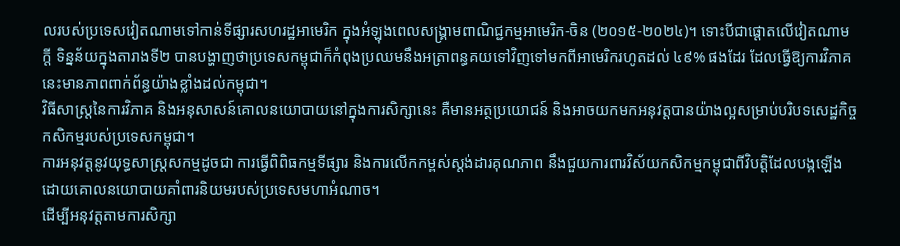លរបស់ប្រទេសវៀតណាមទៅកាន់ទីផ្សារសហរដ្ឋអាមេរិក ក្នុងអំឡុងពេលសង្គ្រាមពាណិជ្ជកម្មអាមេរិក-ចិន (២០១៥-២០២៤)។ ទោះបីជាផ្តោតលើវៀតណាមក្តី ទិន្នន័យក្នុងតារាងទី២ បានបង្ហាញថាប្រទេសកម្ពុជាក៏កំពុងប្រឈមនឹងអត្រាពន្ធគយទៅវិញទៅមកពីអាមេរិករហូតដល់ ៤៩% ផងដែរ ដែលធ្វើឱ្យការវិភាគនេះមានភាពពាក់ព័ន្ធយ៉ាងខ្លាំងដល់កម្ពុជា។
វិធីសាស្ត្រនៃការវិភាគ និងអនុសាសន៍គោលនយោបាយនៅក្នុងការសិក្សានេះ គឺមានអត្ថប្រយោជន៍ និងអាចយកមកអនុវត្តបានយ៉ាងល្អសម្រាប់បរិបទសេដ្ឋកិច្ចកសិកម្មរបស់ប្រទេសកម្ពុជា។
ការអនុវត្តនូវយុទ្ធសាស្ត្រសកម្មដូចជា ការធ្វើពិពិធកម្មទីផ្សារ និងការលើកកម្ពស់ស្តង់ដារគុណភាព នឹងជួយការពារវិស័យកសិកម្មកម្ពុជាពីវិបត្តិដែលបង្កឡើងដោយគោលនយោបាយគាំពារនិយមរបស់ប្រទេសមហាអំណាច។
ដើម្បីអនុវត្តតាមការសិក្សា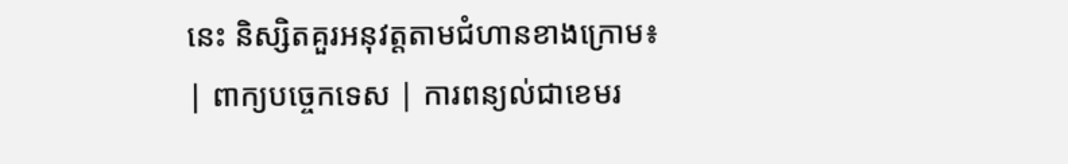នេះ និស្សិតគួរអនុវត្តតាមជំហានខាងក្រោម៖
| ពាក្យបច្ចេកទេស | ការពន្យល់ជាខេមរ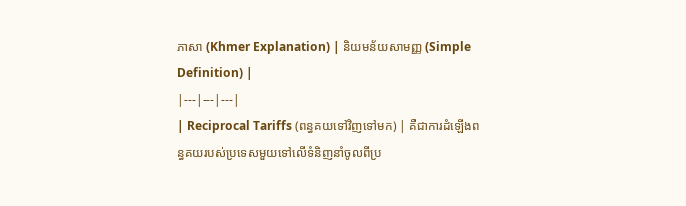ភាសា (Khmer Explanation) | និយមន័យសាមញ្ញ (Simple Definition) |
|---|---|---|
| Reciprocal Tariffs (ពន្ធគយទៅវិញទៅមក) | គឺជាការដំឡើងពន្ធគយរបស់ប្រទេសមួយទៅលើទំនិញនាំចូលពីប្រ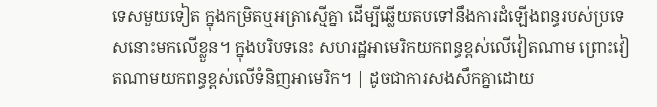ទេសមួយទៀត ក្នុងកម្រិតឬអត្រាស្មើគ្នា ដើម្បីឆ្លើយតបទៅនឹងការដំឡើងពន្ធរបស់ប្រទេសនោះមកលើខ្លួន។ ក្នុងបរិបទនេះ សហរដ្ឋអាមេរិកយកពន្ធខ្ពស់លើវៀតណាម ព្រោះវៀតណាមយកពន្ធខ្ពស់លើទំនិញអាមេរិក។ | ដូចជាការសងសឹកគ្នាដោយ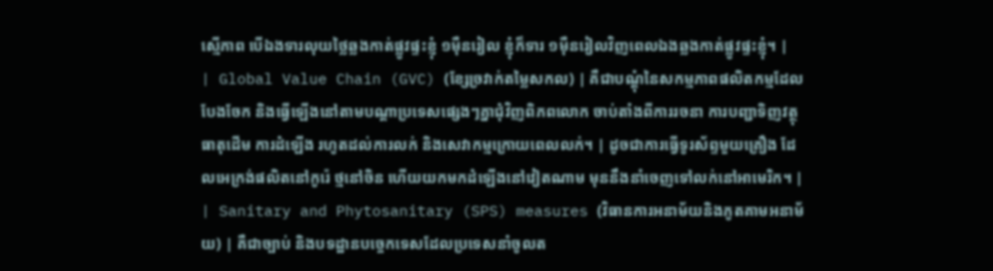ស្មើភាព បើឯងទារលុយថ្លៃឆ្លងកាត់ផ្លូវផ្ទះខ្ញុំ ១ម៉ឺនរៀល ខ្ញុំក៏ទារ ១ម៉ឺនរៀលវិញពេលឯងឆ្លងកាត់ផ្លូវផ្ទះខ្ញុំ។ |
| Global Value Chain (GVC) (ខ្សែច្រវាក់តម្លៃសកល) | គឺជាបណ្តុំនៃសកម្មភាពផលិតកម្មដែលបែងចែក និងធ្វើឡើងនៅតាមបណ្តាប្រទេសផ្សេងៗគ្នាជុំវិញពិភពលោក ចាប់តាំងពីការរចនា ការបញ្ជាទិញវត្ថុធាតុដើម ការដំឡើង រហូតដល់ការលក់ និងសេវាកម្មក្រោយពេលលក់។ | ដូចជាការធ្វើទូរស័ព្ទមួយគ្រឿង ដែលអេក្រង់ផលិតនៅកូរ៉េ ថ្មនៅចិន ហើយយកមកដំឡើងនៅវៀតណាម មុននឹងនាំចេញទៅលក់នៅអាមេរិក។ |
| Sanitary and Phytosanitary (SPS) measures (វិធានការអនាម័យនិងភូតគាមអនាម័យ) | គឺជាច្បាប់ និងបទដ្ឋានបច្ចេកទេសដែលប្រទេសនាំចូលត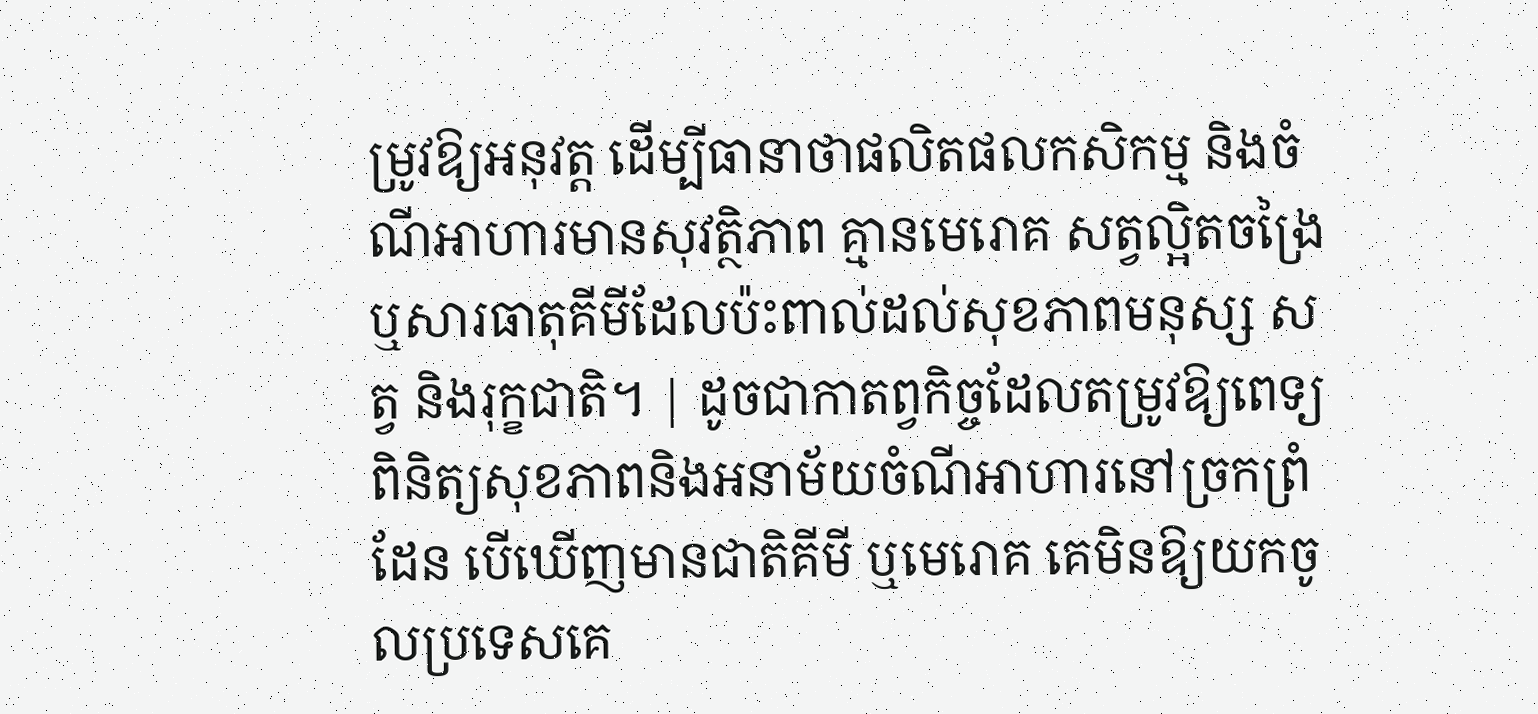ម្រូវឱ្យអនុវត្ត ដើម្បីធានាថាផលិតផលកសិកម្ម និងចំណីអាហារមានសុវត្ថិភាព គ្មានមេរោគ សត្វល្អិតចង្រៃ ឬសារធាតុគីមីដែលប៉ះពាល់ដល់សុខភាពមនុស្ស សត្វ និងរុក្ខជាតិ។ | ដូចជាកាតព្វកិច្ចដែលតម្រូវឱ្យពេទ្យពិនិត្យសុខភាពនិងអនាម័យចំណីអាហារនៅច្រកព្រំដែន បើឃើញមានជាតិគីមី ឬមេរោគ គេមិនឱ្យយកចូលប្រទេសគេ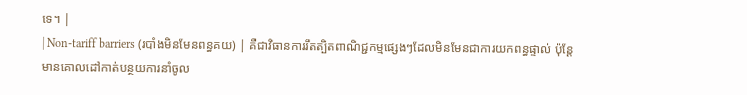ទេ។ |
| Non-tariff barriers (របាំងមិនមែនពន្ធគយ) | គឺជាវិធានការរឹតត្បិតពាណិជ្ជកម្មផ្សេងៗដែលមិនមែនជាការយកពន្ធផ្ទាល់ ប៉ុន្តែមានគោលដៅកាត់បន្ថយការនាំចូល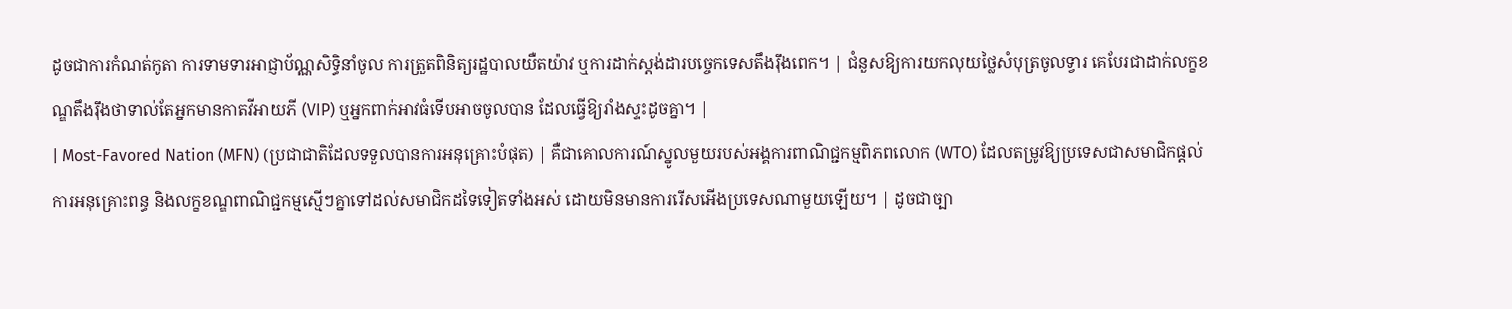ដូចជាការកំណត់កូតា ការទាមទារអាជ្ញាប័ណ្ណសិទ្ធិនាំចូល ការត្រួតពិនិត្យរដ្ឋបាលយឺតយ៉ាវ ឬការដាក់ស្តង់ដារបច្ចេកទេសតឹងរ៉ឹងពេក។ | ជំនួសឱ្យការយកលុយថ្លៃសំបុត្រចូលទ្វារ គេបែរជាដាក់លក្ខខណ្ឌតឹងរ៉ឹងថាទាល់តែអ្នកមានកាតវីអាយភី (VIP) ឬអ្នកពាក់អាវធំទើបអាចចូលបាន ដែលធ្វើឱ្យរាំងស្ទះដូចគ្នា។ |
| Most-Favored Nation (MFN) (ប្រជាជាតិដែលទទួលបានការអនុគ្រោះបំផុត) | គឺជាគោលការណ៍ស្នូលមួយរបស់អង្គការពាណិជ្ជកម្មពិភពលោក (WTO) ដែលតម្រូវឱ្យប្រទេសជាសមាជិកផ្តល់ការអនុគ្រោះពន្ធ និងលក្ខខណ្ឌពាណិជ្ជកម្មស្មើៗគ្នាទៅដល់សមាជិកដទៃទៀតទាំងអស់ ដោយមិនមានការរើសអើងប្រទេសណាមួយឡើយ។ | ដូចជាច្បា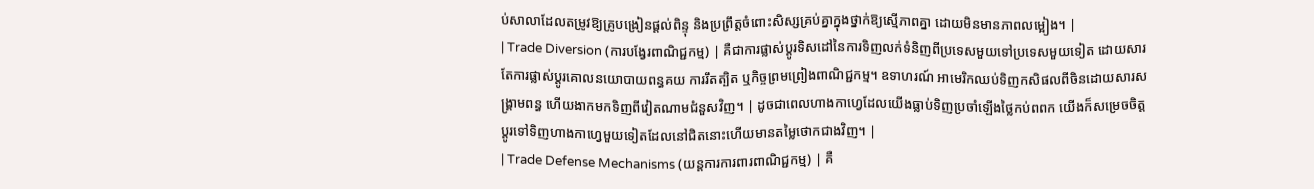ប់សាលាដែលតម្រូវឱ្យគ្រូបង្រៀនផ្តល់ពិន្ទុ និងប្រព្រឹត្តចំពោះសិស្សគ្រប់គ្នាក្នុងថ្នាក់ឱ្យស្មើភាពគ្នា ដោយមិនមានភាពលម្អៀង។ |
| Trade Diversion (ការបង្វែរពាណិជ្ជកម្ម) | គឺជាការផ្លាស់ប្តូរទិសដៅនៃការទិញលក់ទំនិញពីប្រទេសមួយទៅប្រទេសមួយទៀត ដោយសារតែការផ្លាស់ប្តូរគោលនយោបាយពន្ធគយ ការរឹតត្បិត ឬកិច្ចព្រមព្រៀងពាណិជ្ជកម្ម។ ឧទាហរណ៍ អាមេរិកឈប់ទិញកសិផលពីចិនដោយសារសង្គ្រាមពន្ធ ហើយងាកមកទិញពីវៀតណាមជំនួសវិញ។ | ដូចជាពេលហាងកាហ្វេដែលយើងធ្លាប់ទិញប្រចាំឡើងថ្លៃកប់ពពក យើងក៏សម្រេចចិត្តប្តូរទៅទិញហាងកាហ្វេមួយទៀតដែលនៅជិតនោះហើយមានតម្លៃថោកជាងវិញ។ |
| Trade Defense Mechanisms (យន្តការការពារពាណិជ្ជកម្ម) | គឺ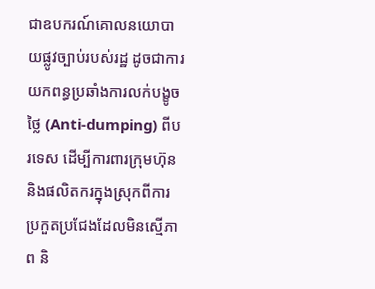ជាឧបករណ៍គោលនយោបាយផ្លូវច្បាប់របស់រដ្ឋ ដូចជាការយកពន្ធប្រឆាំងការលក់បង្ខូចថ្លៃ (Anti-dumping) ពីបរទេស ដើម្បីការពារក្រុមហ៊ុននិងផលិតករក្នុងស្រុកពីការប្រកួតប្រជែងដែលមិនស្មើភាព និ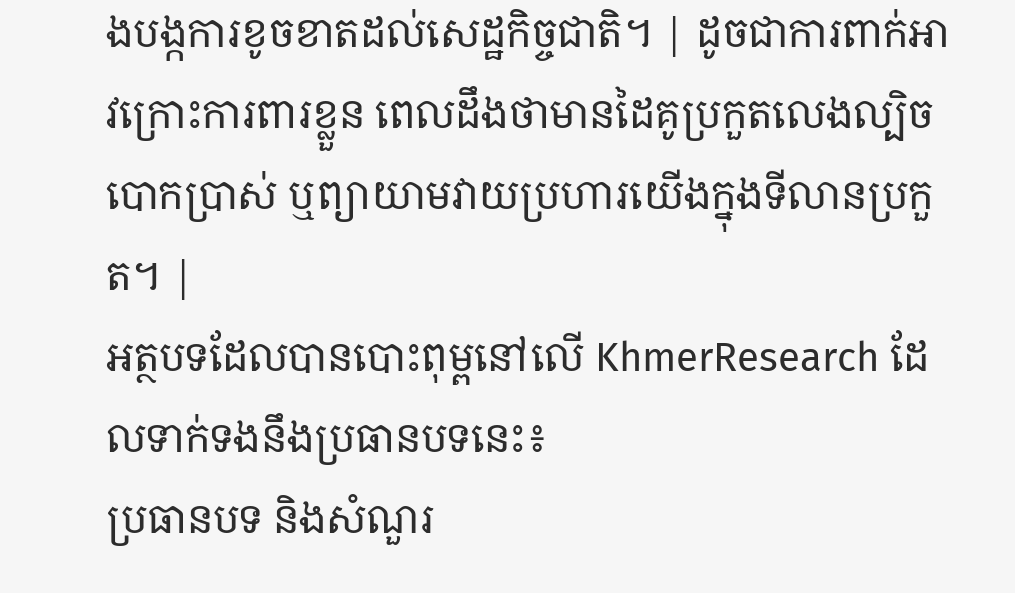ងបង្កការខូចខាតដល់សេដ្ឋកិច្ចជាតិ។ | ដូចជាការពាក់អាវក្រោះការពារខ្លួន ពេលដឹងថាមានដៃគូប្រកួតលេងល្បិចបោកប្រាស់ ឬព្យាយាមវាយប្រហារយើងក្នុងទីលានប្រកួត។ |
អត្ថបទដែលបានបោះពុម្ពនៅលើ KhmerResearch ដែលទាក់ទងនឹងប្រធានបទនេះ៖
ប្រធានបទ និងសំណួរ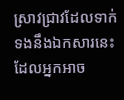ស្រាវជ្រាវដែលទាក់ទងនឹងឯកសារនេះ ដែលអ្នកអាច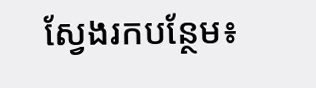ស្វែងរកបន្ថែម៖